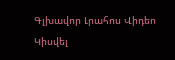Գլխավոր Լրահոս Վիդեո Կիսվել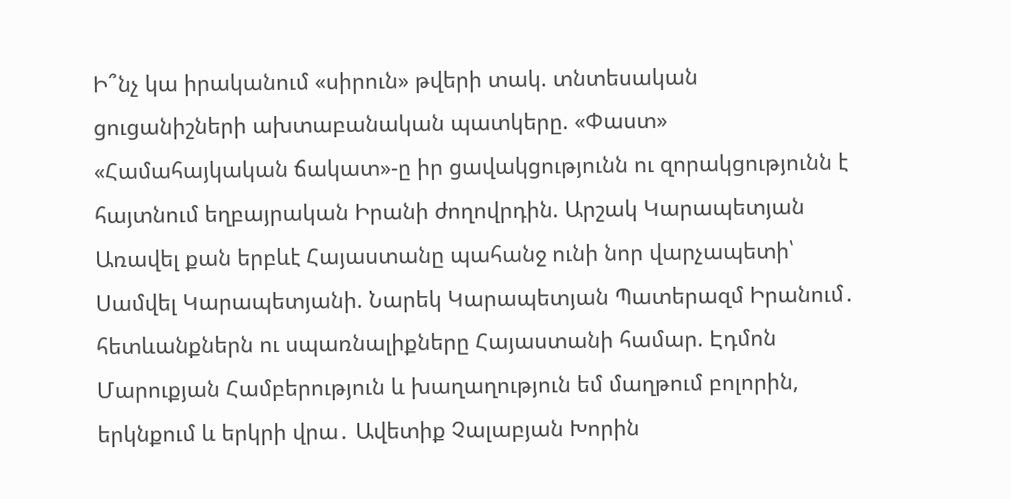Ի՞նչ կա իրականում «սիրուն» թվերի տակ. տնտեսական ցուցանիշների ախտաբանական պատկերը. «Փաստ» «Համահայկական ճակատ»-ը իր ցավակցությունն ու զորակցությունն է հայտնում եղբայրական Իրանի ժողովրդին. Արշակ Կարապետյան Առավել քան երբևէ Հայաստանը պահանջ ունի նոր վարչապետի՝ Սամվել Կարապետյանի. Նարեկ Կարապետյան Պատերազմ Իրանում․ հետևանքներն ու սպառնալիքները Հայաստանի համար. Էդմոն Մարուքյան Համբերություն և խաղաղություն եմ մաղթում բոլորին, երկնքում և երկրի վրա․ Ավետիք Չալաբյան Խորին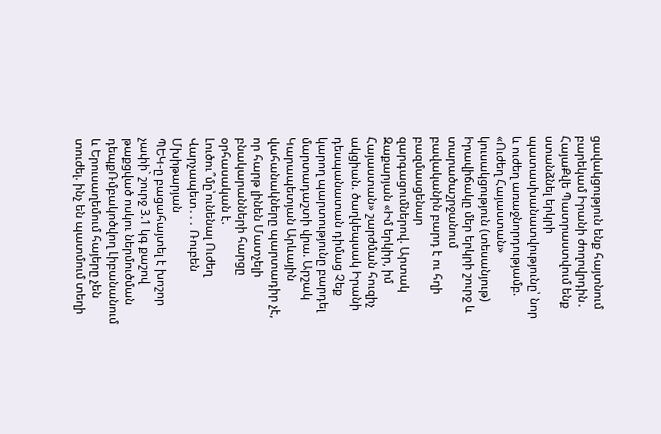ցավակցություն ենք հայտնում բարեկամ Իրանի ժողովրդին․ ՀայաՔվե Պատրաստվում ենք ստանձնել երկրի պատասխանատվությունը՝ նոր և ուժեղ առաջնորդությամբ. «Ուժեղ Հայաստան» կուսակցություն (տեսանյութ) Իրավիճակը մեր երկրի շուրջ և տարածաշրջանում բավականին բարդ է ու հղի բազմասցենար զարգացումներով. Արտակ Զաքարյան «Իմ երկիր, իմ Հայաստան» շարժման հուզիչ ակցիան. ծաղկեպսակ Իրանի դեսպանատան դիմաց Չեք կարող պարտությունը բարդել մարտադաշտի վրա. Արշակ Կարապետյան Արևային վահանակները պարտադիր չէ, որ հարթ լինեն Մատչելի բնակարանների հարցը օրհասական է. Լուծու՞մը՝ունենալ Ուժեղ Վարչապետ․․․ Ռուբեն Մխիթարյան
ՊԵԿ-ը բացահայտել է խոշոր չափի` շուրջ 3.1 կգ քաշով թաքցված ոսկու ներմուծման դեպքՌմբակոծվող Լիբանանում և Երուսաղեմում հայերը չեն տուժել. ինչ են պատմում տեղի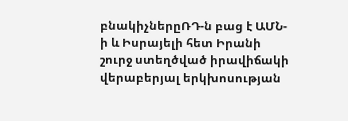բնակիչներըՌԴ-ն բաց է ԱՄՆ-ի և Իսրայելի հետ Իրանի շուրջ ստեղծված իրավիճակի վերաբերյալ երկխոսության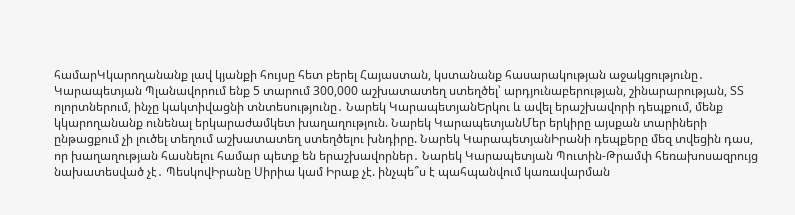համարԿկարողանանք լավ կյանքի հույսը հետ բերել Հայաստան, կստանանք հասարակության աջակցությունը․ Կարապետյան Պլանավորում ենք 5 տարում 300,000 աշխատատեղ ստեղծել՝ արդյունաբերության, շինարարության, ՏՏ ոլորտներում, ինչը կակտիվացնի տնտեսությունը․ Նարեկ ԿարապետյանԵրկու և ավել երաշխավորի դեպքում, մենք կկարողանանք ունենալ երկարաժամկետ խաղաղություն. Նարեկ ԿարապետյանՄեր երկիրը այսքան տարիների ընթացքում չի լուծել տեղում աշխատատեղ ստեղծելու խնդիրը. Նարեկ ԿարապետյանԻրանի դեպքերը մեզ տվեցին դաս, որ խաղաղության հասնելու համար պետք են երաշխավորներ․ Նարեկ Կարապետյան Պուտին-Թրամփ հեռախոսազրույց նախատեսված չէ․ ՊեսկովԻրանը Սիրիա կամ Իրաք չէ. ինչպե՞ս է պահպանվում կառավարման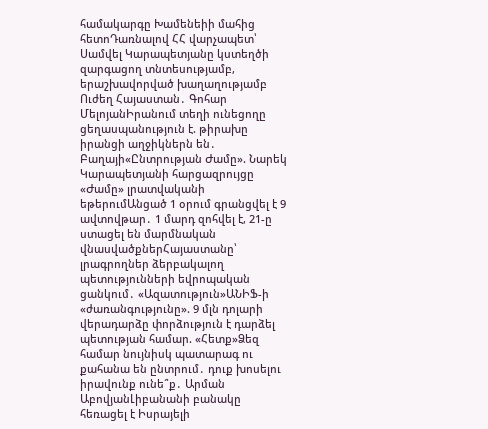համակարգը Խամենեիի մահից հետոԴառնալով ՀՀ վարչապետ՝ Սամվել Կարապետյանը կստեղծի զարգացող տնտեսությամբ, երաշխավորված խաղաղությամբ Ուժեղ Հայաստան․ Գոհար ՄելոյանԻրանում տեղի ունեցողը ցեղասպանություն է. թիրախը իրանցի աղջիկներն են․ Բաղայի«Ընտրության Ժամը». Նարեկ Կարապետյանի հարցազրույցը «Ժամը» լրատվականի եթերումԱնցած 1 օրում գրանցվել է 9 ավտովթար․ 1 մարդ զոհվել է, 21-ը ստացել են մարմնական վնասվածքներՀայաստանը՝ լրագրողներ ձերբակալող պետությունների եվրոպական ցանկում․ «Ազատություն»ԱՆԻՖ-ի «ժառանգությունը». 9 մլն դոլարի վերադարձը փորձություն է դարձել պետության համար. «Հետք»Ձեզ համար նույնիսկ պատարագ ու քահանա են ընտրում․ դուք խոսելու իրավունք ունե՞ք․ Արման ԱբովյանԼիբանանի բանակը հեռացել է Իսրայելի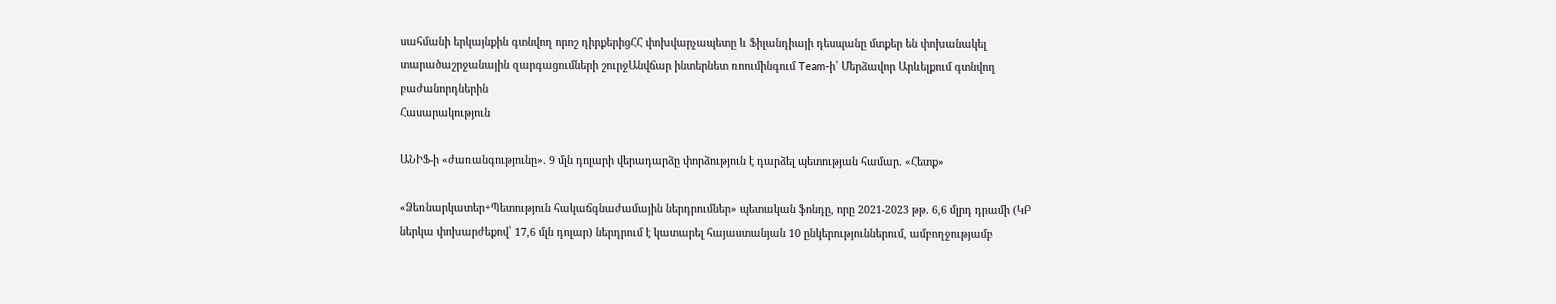սահմանի երկայնքին գտնվող որոշ դիրքերիցՀՀ փոխվարչապետը և Ֆիլանդիայի դեսպանը մտքեր են փոխանակել տարածաշրջանային զարգացումների շուրջԱնվճար ինտերնետ ռոումինգում Team-ի՝ Մերձավոր Արևելքում գտնվող բաժանորդներին
Հասարակություն

ԱՆԻՖ-ի «ժառանգությունը». 9 մլն դոլարի վերադարձը փորձություն է դարձել պետության համար. «Հետք»

«Ձեռնարկատեր+Պետություն հակաճգնաժամային ներդրումներ» պետական ֆոնդը, որը 2021-2023 թթ. 6,6 մլրդ դրամի (ԿԲ ներկա փոխարժեքով՝ 17,6 մլն դոլար) ներդրում է կատարել հայաստանյան 10 ընկերություններում, ամբողջությամբ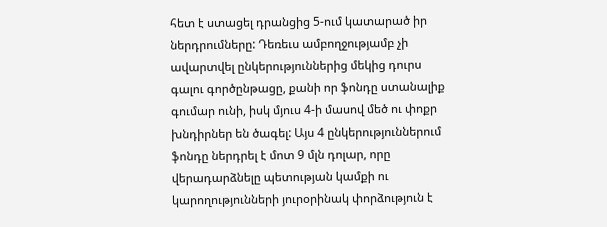հետ է ստացել դրանցից 5-ում կատարած իր ներդրումները: Դեռեւս ամբողջությամբ չի ավարտվել ընկերություններից մեկից դուրս գալու գործընթացը, քանի որ ֆոնդը ստանալիք գումար ունի, իսկ մյուս 4-ի մասով մեծ ու փոքր խնդիրներ են ծագել: Այս 4 ընկերություններում ֆոնդը ներդրել է մոտ 9 մլն դոլար, որը վերադարձնելը պետության կամքի ու կարողությունների յուրօրինակ փորձություն է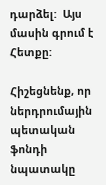դարձել:  Այս մասին գրում է Հետքը:

Հիշեցնենք, որ ներդրումային պետական ֆոնդի նպատակը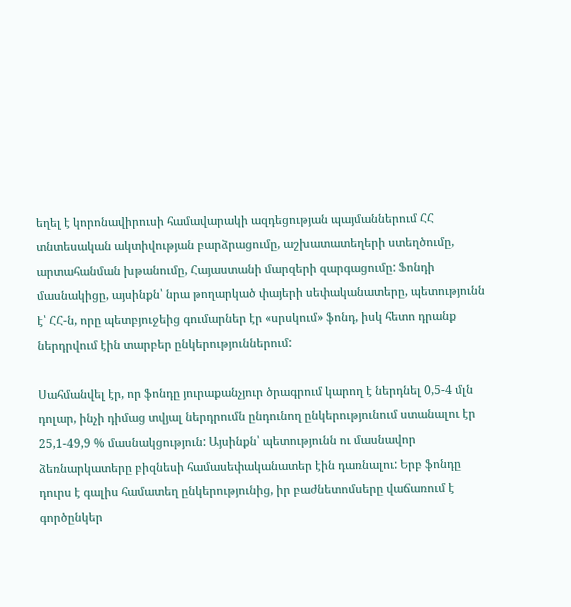եղել է կորոնավիրուսի համավարակի ազդեցության պայմաններում ՀՀ տնտեսական ակտիվության բարձրացումը, աշխատատեղերի ստեղծումը, արտահանման խթանումը, Հայաստանի մարզերի զարգացումը: Ֆոնդի մասնակիցը, այսինքն՝ նրա թողարկած փայերի սեփականատերը, պետությունն է՝ ՀՀ-ն, որը պետբյուջեից գումարներ էր «սրսկում» ֆոնդ, իսկ հետո դրանք ներդրվում էին տարբեր ընկերություններում:

Սահմանվել էր, որ ֆոնդը յուրաքանչյուր ծրագրում կարող է ներդնել 0,5-4 մլն դոլար, ինչի դիմաց տվյալ ներդրումն ընդունող ընկերությունում ստանալու էր 25,1-49,9 % մասնակցություն: Այսինքն՝ պետությունն ու մասնավոր ձեռնարկատերը բիզնեսի համասեփականատեր էին դառնալու: Երբ ֆոնդը դուրս է գալիս համատեղ ընկերությունից, իր բաժնետոմսերը վաճառում է գործընկեր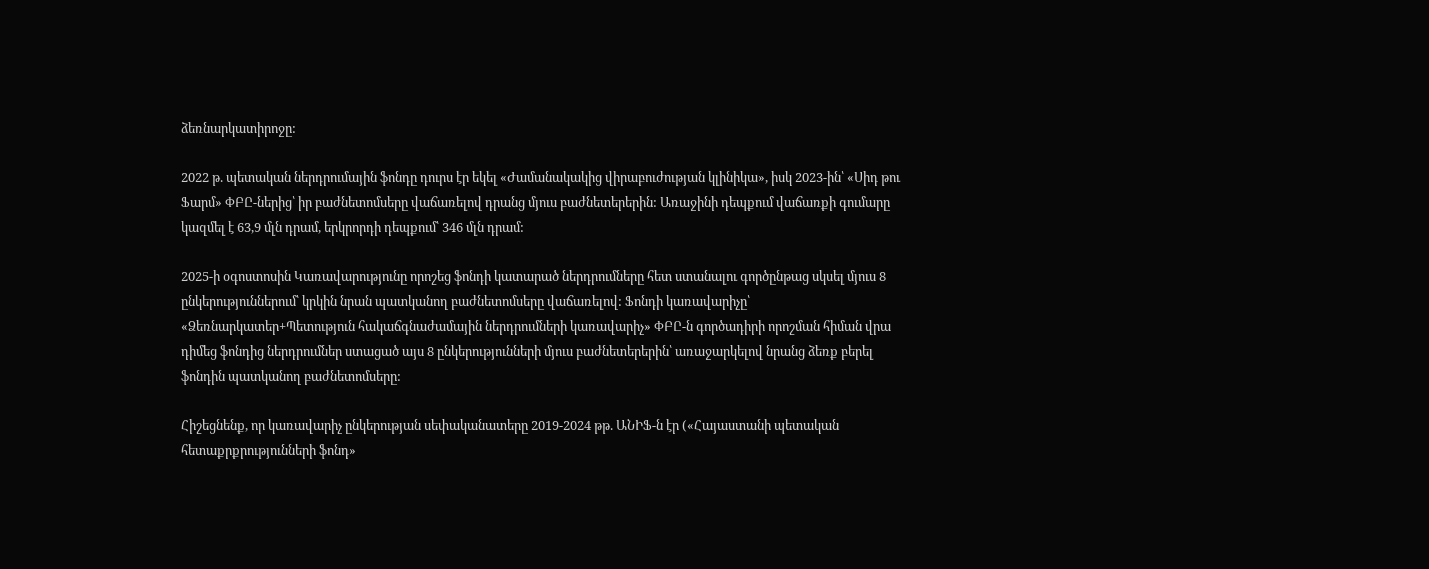ձեռնարկատիրոջը:

2022 թ. պետական ներդրումային ֆոնդը դուրս էր եկել «Ժամանակակից վիրաբուժության կլինիկա», իսկ 2023-ին՝ «Սիդ թու Ֆարմ» ՓԲԸ-ներից՝ իր բաժնետոմսերը վաճառելով դրանց մյուս բաժնետերերին: Առաջինի դեպքում վաճառքի գումարը կազմել է 63,9 մլն դրամ, երկրորդի դեպքում՝ 346 մլն դրամ:

2025-ի օգոստոսին Կառավարությունը որոշեց ֆոնդի կատարած ներդրումները հետ ստանալու գործընթաց սկսել մյուս 8 ընկերություններում՝ կրկին նրան պատկանող բաժնետոմսերը վաճառելով: Ֆոնդի կառավարիչը՝ «Ձեռնարկատեր+Պետություն հակաճգնաժամային ներդրումների կառավարիչ» ՓԲԸ-ն գործադիրի որոշման հիման վրա դիմեց ֆոնդից ներդրումներ ստացած այս 8 ընկերությունների մյուս բաժնետերերին՝ առաջարկելով նրանց ձեռք բերել ֆոնդին պատկանող բաժնետոմսերը:

Հիշեցնենք, որ կառավարիչ ընկերության սեփականատերը 2019-2024 թթ. ԱՆԻՖ-ն էր («Հայաստանի պետական հետաքրքրությունների ֆոնդ»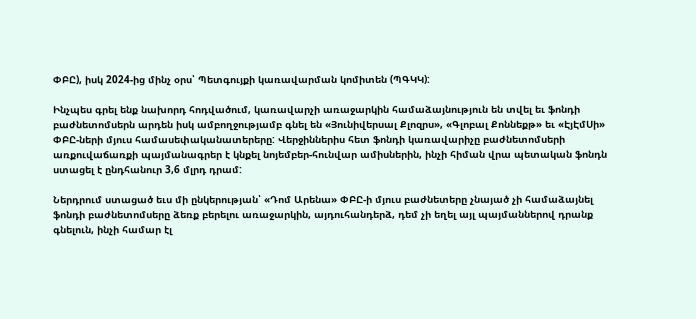ՓԲԸ), իսկ 2024-ից մինչ օրս՝ Պետգույքի կառավարման կոմիտեն (ՊԳԿԿ):

Ինչպես գրել ենք նախորդ հոդվածում, կառավարչի առաջարկին համաձայնություն են տվել եւ ֆոնդի բաժնետոմսերն արդեն իսկ ամբողջությամբ գնել են «Յունիվերսալ Քլոզրս», «Գլոբալ Քոննեքթ» եւ «ԷյԷմՍի» ՓԲԸ-ների մյուս համասեփականատերերը: Վերջիններիս հետ ֆոնդի կառավարիչը բաժնետոմսերի առքուվաճառքի պայմանագրեր է կնքել նոյեմբեր-հունվար ամիսներին, ինչի հիման վրա պետական ֆոնդն ստացել է ընդհանուր 3,6 մլրդ դրամ:

Ներդրում ստացած եւս մի ընկերության՝ «Դոմ Արենա» ՓԲԸ-ի մյուս բաժնետերը չնայած չի համաձայնել ֆոնդի բաժնետոմսերը ձեռք բերելու առաջարկին, այդուհանդերձ, դեմ չի եղել այլ պայմաններով դրանք գնելուն, ինչի համար էլ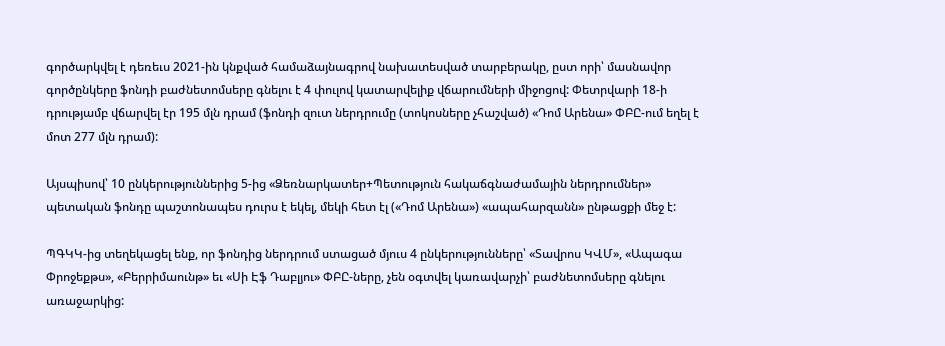գործարկվել է դեռեւս 2021-ին կնքված համաձայնագրով նախատեսված տարբերակը, ըստ որի՝ մասնավոր գործընկերը ֆոնդի բաժնետոմսերը գնելու է 4 փուլով կատարվելիք վճարումների միջոցով: Փետրվարի 18-ի դրությամբ վճարվել էր 195 մլն դրամ (ֆոնդի զուտ ներդրումը (տոկոսները չհաշված) «Դոմ Արենա» ՓԲԸ-ում եղել է մոտ 277 մլն դրամ):

Այսպիսով՝ 10 ընկերություններից 5-ից «Ձեռնարկատեր+Պետություն հակաճգնաժամային ներդրումներ» պետական ֆոնդը պաշտոնապես դուրս է եկել, մեկի հետ էլ («Դոմ Արենա») «ապահարզանն» ընթացքի մեջ է:

ՊԳԿԿ-ից տեղեկացել ենք, որ ֆոնդից ներդրում ստացած մյուս 4 ընկերությունները՝ «Տավրոս ԿՎՄ», «Ապագա Փրոջեքթս», «Բերրիմաունթ» եւ «Սի Էֆ Դաբլյու» ՓԲԸ-ները, չեն օգտվել կառավարչի՝ բաժնետոմսերը գնելու առաջարկից: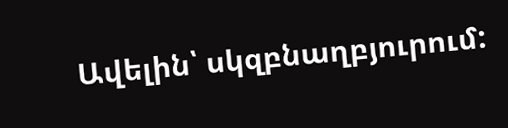Ավելին՝ սկզբնաղբյուրում: